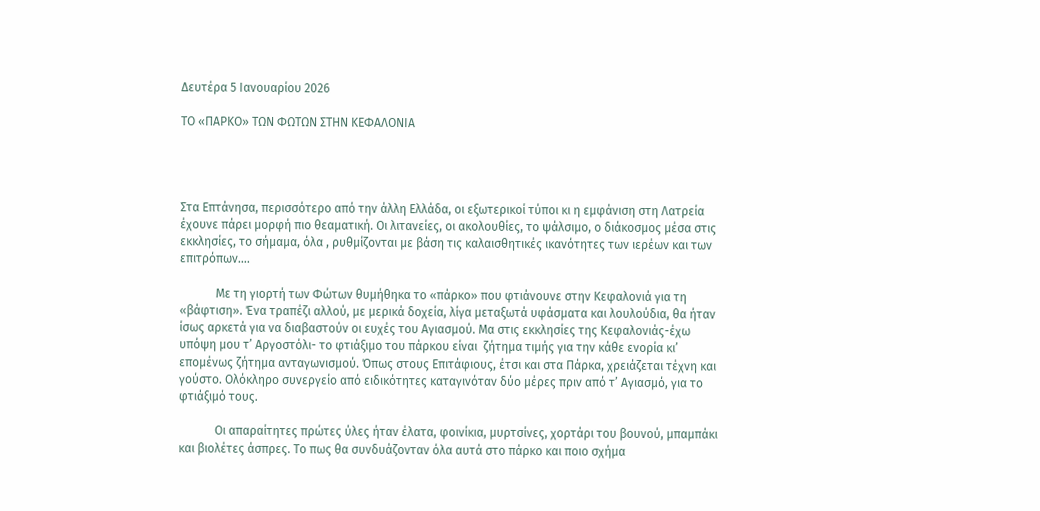Δευτέρα 5 Ιανουαρίου 2026

ΤΟ «ΠΑΡΚΟ» ΤΩΝ ΦΩΤΩΝ ΣΤΗΝ ΚΕΦΑΛΟΝΙΑ




Στα Επτάνησα, περισσότερο από την άλλη Ελλάδα, οι εξωτερικοί τύποι κι η εμφάνιση στη Λατρεία έχουνε πάρει μορφή πιο θεαματική. Οι λιτανείες, οι ακολουθίες, το ψάλσιμο, ο διάκοσμος μέσα στις εκκλησίες, το σήμαμα, όλα , ρυθμίζονται με βάση τις καλαισθητικές ικανότητες των ιερέων και των επιτρόπων….

            Με τη γιορτή των Φώτων θυμήθηκα το «πάρκο» που φτιάνουνε στην Κεφαλονιά για τη «βάφτιση». Ένα τραπέζι αλλού, με μερικά δοχεία, λίγα μεταξωτά υφάσματα και λουλούδια, θα ήταν ίσως αρκετά για να διαβαστούν οι ευχές του Αγιασμού. Μα στις εκκλησίες της Κεφαλονιάς-έχω υπόψη μου τ’ Αργοστόλι- το φτιάξιμο του πάρκου είναι  ζήτημα τιμής για την κάθε ενορία κι’ επομένως ζήτημα ανταγωνισμού. Όπως στους Επιτάφιους, έτσι και στα Πάρκα, χρειάζεται τέχνη και γούστο. Ολόκληρο συνεργείο από ειδικότητες καταγινόταν δύο μέρες πριν από τ’ Αγιασμό, για το φτιάξιμό τους.

            Οι απαραίτητες πρώτες ύλες ήταν έλατα, φοινίκια, μυρτσίνες, χορτάρι του βουνού, μπαμπάκι και βιολέτες άσπρες. Το πως θα συνδυάζονταν όλα αυτά στο πάρκο και ποιο σχήμα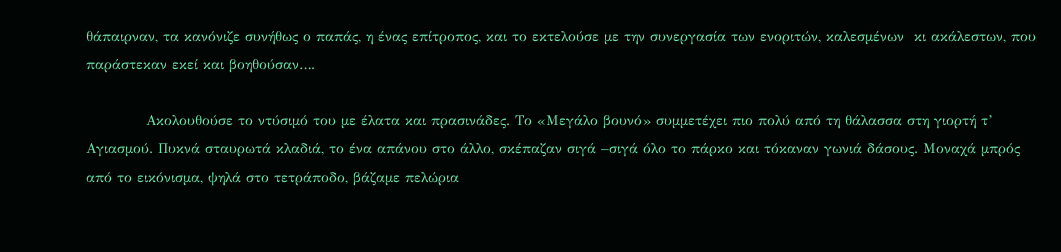θάπαιρναν, τα κανόνιζε συνήθως ο παπάς, η ένας επίτροπος, και το εκτελούσε με την συνεργασία των ενοριτών, καλεσμένων  κι ακάλεστων, που παράστεκαν εκεί και βοηθούσαν….

            Ακολουθούσε το ντύσιμό του με έλατα και πρασινάδες. Το «Μεγάλο βουνό» συμμετέχει πιο πολύ από τη θάλασσα στη γιορτή τ’ Αγιασμού. Πυκνά σταυρωτά κλαδιά, το ένα απάνου στο άλλο, σκέπαζαν σιγά –σιγά όλο το πάρκο και τόκαναν γωνιά δάσους. Μοναχά μπρός από το εικόνισμα, ψηλά στο τετράποδο, βάζαμε πελώρια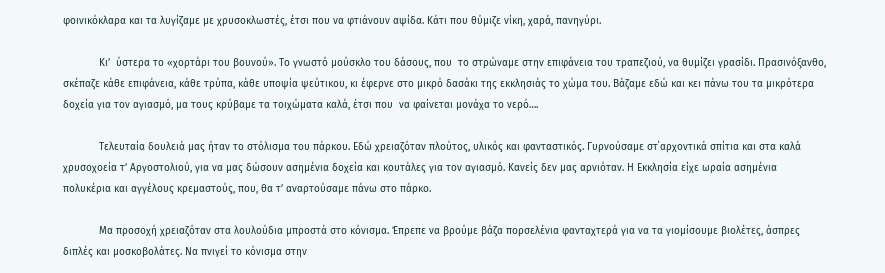φοινικόκλαρα και τα λυγίζαμε με χρυσοκλωστές, έτσι που να φτιάνουν αψίδα. Κάτι που θύμιζε νίκη, χαρά, πανηγύρι.

            Κι’  ύστερα το «χορτάρι του βουνού». Το γνωστό μούσκλο του δάσους, που  το στρώναμε στην επιφάνεια του τραπεζιού, να θυμίζει γρασίδι. Πρασινόξανθο, σκέπαζε κάθε επιφάνεια, κάθε τρύπα, κάθε υποψία ψεύτικου, κι έφερνε στο μικρό δασάκι της εκκλησιάς το χώμα του. Βάζαμε εδώ και κει πάνω του τα μικρότερα δοχεία για τον αγιασμό, μα τους κρύβαμε τα τοιχώματα καλά, έτσι που  να φαίνεται μονάχα το νερό….

            Τελευταία δουλειά μας ήταν το στόλισμα του πάρκου. Εδώ χρειαζόταν πλούτος, υλικός και φανταστικός. Γυρνούσαμε στ΄αρχοντικά σπίτια και στα καλά χρυσοχοεία τ’ Αργοστολιού, για να μας δώσουν ασημένια δοχεία και κουτάλες για τον αγιασμό. Κανείς δεν μας αρνιόταν. Η Εκκλησία είχε ωραία ασημένια πολυκέρια και αγγέλους κρεμαστούς, που, θα τ’ αναρτούσαμε πάνω στο πάρκο.

            Μα προσοχή χρειαζόταν στα λουλούδια μπροστά στο κόνισμα. Έπρεπε να βρούμε βάζα πορσελένια φανταχτερά για να τα γιομίσουμε βιολέτες, άσπρες διπλές και μοσκοβολάτες. Να πνιγεί το κόνισμα στην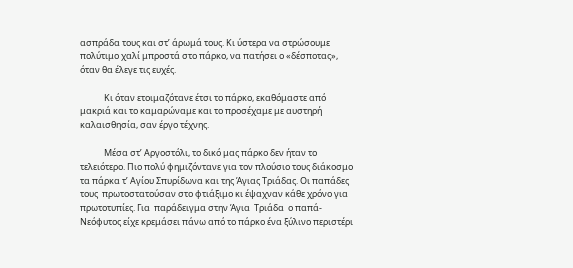ασπράδα τους και στ’ άρωμά τους. Κι ύστερα να στρώσουμε πολύτιμο χαλί μπροστά στο πάρκο, να πατήσει ο «δέσποτας», όταν θα έλεγε τις ευχές.

            Κι όταν ετοιμαζότανε έτσι το πάρκο, εκαθόμαστε από μακριά και το καμαρώναμε και το προσέχαμε με αυστηρή καλαισθησία, σαν έργο τέχνης.

            Μέσα στ’ Αργοστόλι, το δικό μας πάρκο δεν ήταν το τελειότερο. Πιο πολύ φημιζόντανε για τον πλούσιο τους διάκοσμο τα πάρκα τ’ Αγίου Σπυρίδωνα και της Άγιας Τριάδας. Οι παπάδες τους  πρωτοστατούσαν στο φτιάξιμο κι έψαχναν κάθε χρόνο για πρωτοτυπίες. Για  παράδειγμα στην Άγια  Τριάδα  ο παπά-Νεόφυτος είχε κρεμάσει πάνω από το πάρκο ένα ξύλινο περιστέρι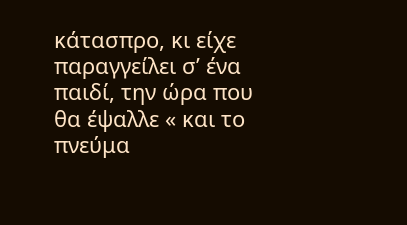κάτασπρο, κι είχε παραγγείλει σ’ ένα παιδί, την ώρα που θα έψαλλε « και το πνεύμα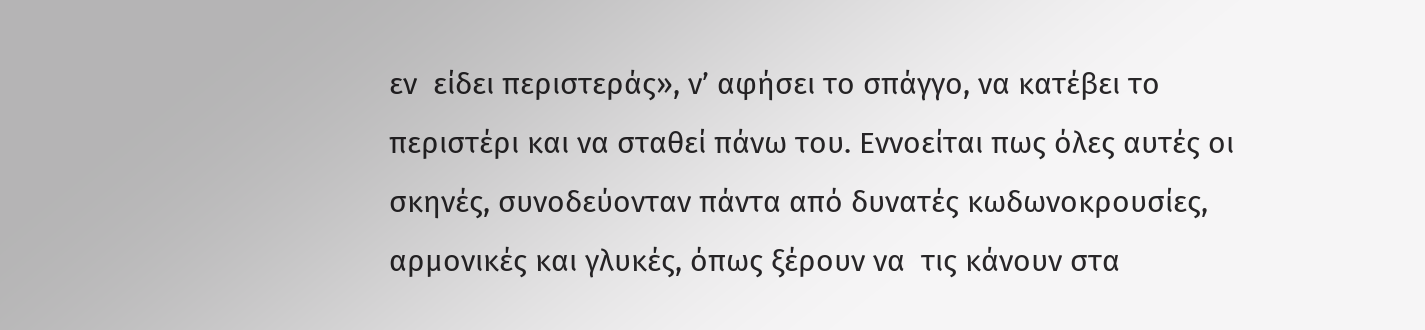εν  είδει περιστεράς», ν’ αφήσει το σπάγγο, να κατέβει το περιστέρι και να σταθεί πάνω του. Εννοείται πως όλες αυτές οι σκηνές, συνοδεύονταν πάντα από δυνατές κωδωνοκρουσίες, αρμονικές και γλυκές, όπως ξέρουν να  τις κάνουν στα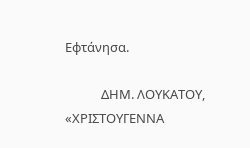Εφτάνησα.

            ΔΗΜ. ΛΟΥΚΑΤΟΥ, «ΧΡΙΣΤΟΥΓΕΝΝΑ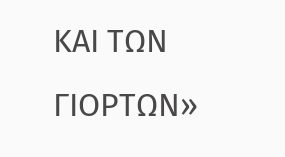ΚΑΙ ΤΩΝ ΓΙΟΡΤΩΝ»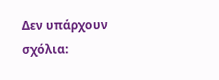Δεν υπάρχουν σχόλια: